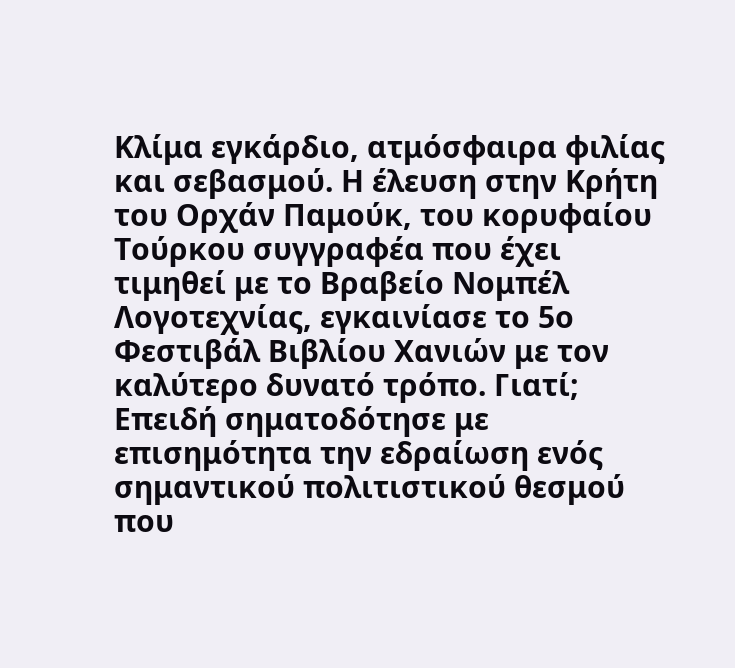Κλίμα εγκάρδιο, ατμόσφαιρα φιλίας και σεβασμού. Η έλευση στην Κρήτη του Ορχάν Παμούκ, του κορυφαίου Τούρκου συγγραφέα που έχει τιμηθεί με το Βραβείο Νομπέλ Λογοτεχνίας, εγκαινίασε το 5ο Φεστιβάλ Βιβλίου Χανιών με τον καλύτερο δυνατό τρόπο. Γιατί; Επειδή σηματοδότησε με επισημότητα την εδραίωση ενός σημαντικού πολιτιστικού θεσμού που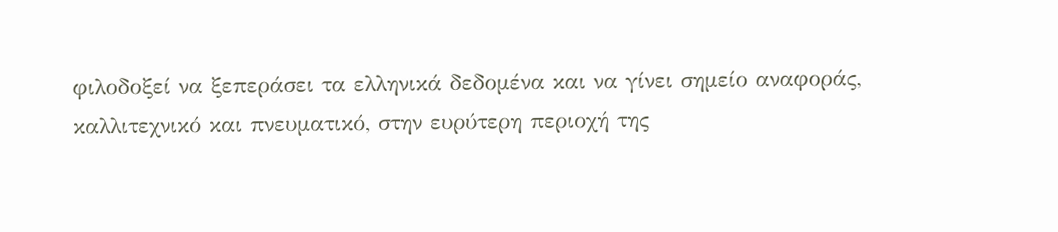φιλοδοξεί να ξεπεράσει τα ελληνικά δεδομένα και να γίνει σημείο αναφοράς, καλλιτεχνικό και πνευματικό, στην ευρύτερη περιοχή της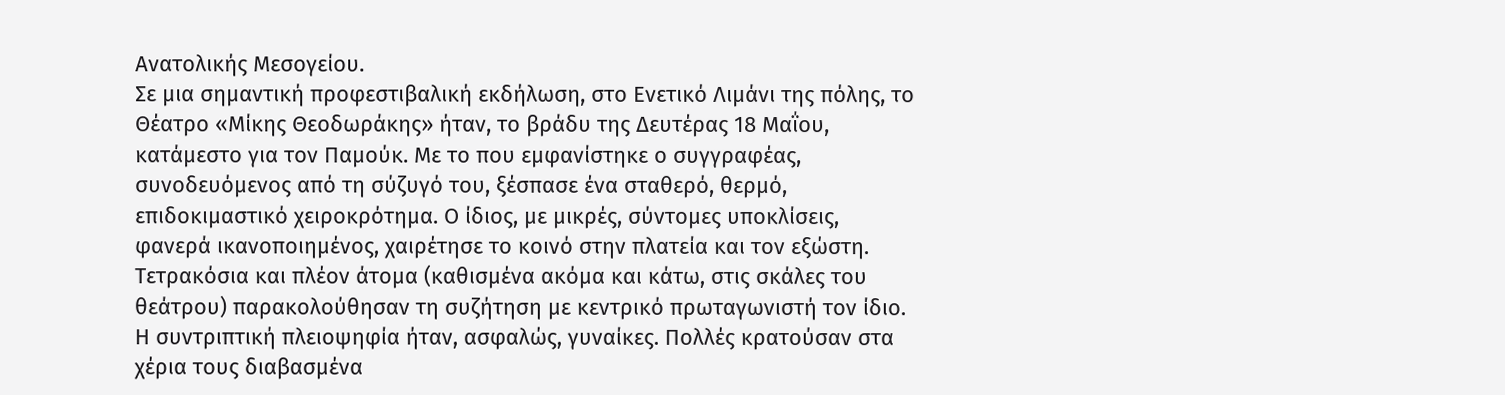Ανατολικής Μεσογείου.
Σε μια σημαντική προφεστιβαλική εκδήλωση, στο Ενετικό Λιμάνι της πόλης, το Θέατρο «Μίκης Θεοδωράκης» ήταν, το βράδυ της Δευτέρας 18 Μαΐου, κατάμεστο για τον Παμούκ. Με το που εμφανίστηκε ο συγγραφέας, συνοδευόμενος από τη σύζυγό του, ξέσπασε ένα σταθερό, θερμό, επιδοκιμαστικό χειροκρότημα. Ο ίδιος, με μικρές, σύντομες υποκλίσεις, φανερά ικανοποιημένος, χαιρέτησε το κοινό στην πλατεία και τον εξώστη. Τετρακόσια και πλέον άτομα (καθισμένα ακόμα και κάτω, στις σκάλες του θεάτρου) παρακολούθησαν τη συζήτηση με κεντρικό πρωταγωνιστή τον ίδιο. Η συντριπτική πλειοψηφία ήταν, ασφαλώς, γυναίκες. Πολλές κρατούσαν στα χέρια τους διαβασμένα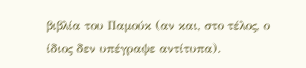βιβλία του Παμούκ (αν και, στο τέλος, ο ίδιος δεν υπέγραψε αντίτυπα).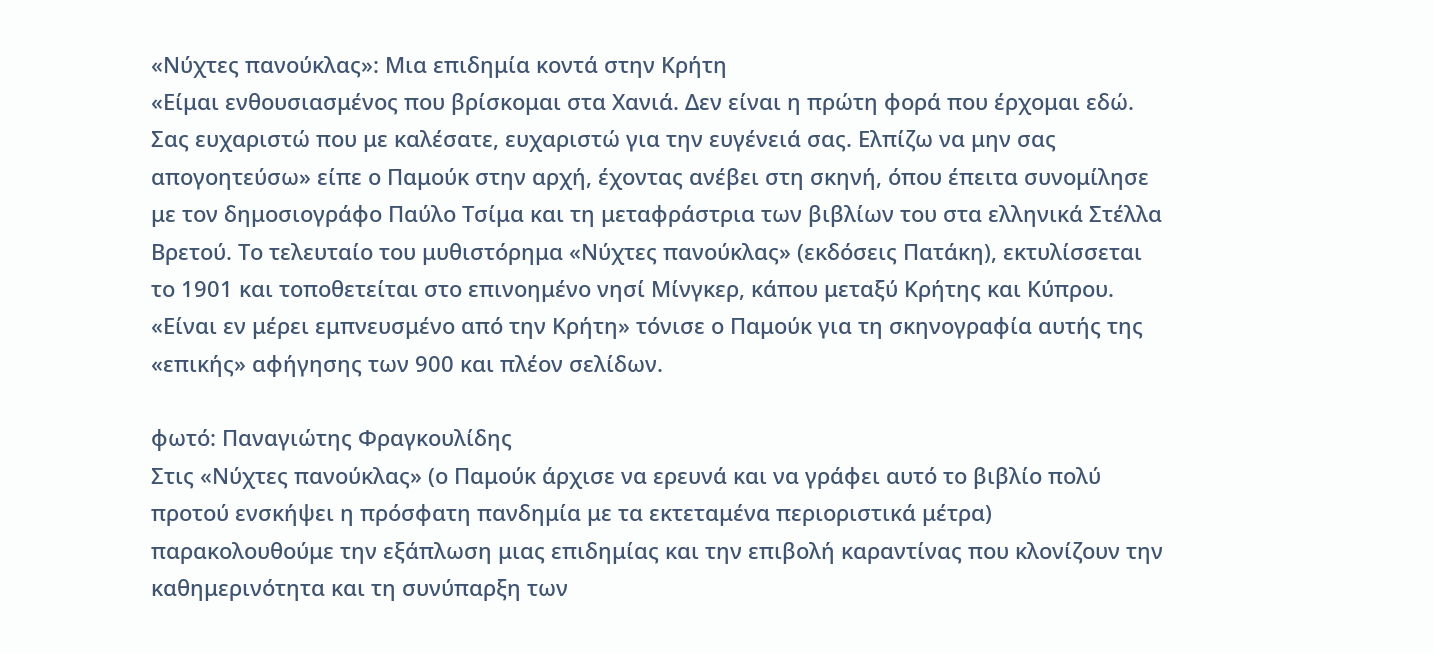«Νύχτες πανούκλας»: Μια επιδημία κοντά στην Κρήτη
«Είμαι ενθουσιασμένος που βρίσκομαι στα Χανιά. Δεν είναι η πρώτη φορά που έρχομαι εδώ. Σας ευχαριστώ που με καλέσατε, ευχαριστώ για την ευγένειά σας. Ελπίζω να μην σας απογοητεύσω» είπε ο Παμούκ στην αρχή, έχοντας ανέβει στη σκηνή, όπου έπειτα συνομίλησε με τον δημοσιογράφο Παύλο Τσίμα και τη μεταφράστρια των βιβλίων του στα ελληνικά Στέλλα Βρετού. Το τελευταίο του μυθιστόρημα «Νύχτες πανούκλας» (εκδόσεις Πατάκη), εκτυλίσσεται το 1901 και τοποθετείται στο επινοημένο νησί Μίνγκερ, κάπου μεταξύ Κρήτης και Κύπρου. «Είναι εν μέρει εμπνευσμένο από την Κρήτη» τόνισε ο Παμούκ για τη σκηνογραφία αυτής της «επικής» αφήγησης των 900 και πλέον σελίδων.

φωτό: Παναγιώτης Φραγκουλίδης
Στις «Νύχτες πανούκλας» (ο Παμούκ άρχισε να ερευνά και να γράφει αυτό το βιβλίο πολύ προτού ενσκήψει η πρόσφατη πανδημία με τα εκτεταμένα περιοριστικά μέτρα) παρακολουθούμε την εξάπλωση μιας επιδημίας και την επιβολή καραντίνας που κλονίζουν την καθημερινότητα και τη συνύπαρξη των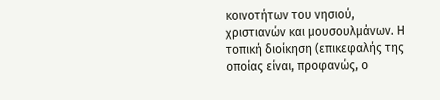κοινοτήτων του νησιού, χριστιανών και μουσουλμάνων. Η τοπική διοίκηση (επικεφαλής της οποίας είναι, προφανώς, ο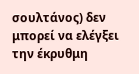σουλτάνος) δεν μπορεί να ελέγξει την έκρυθμη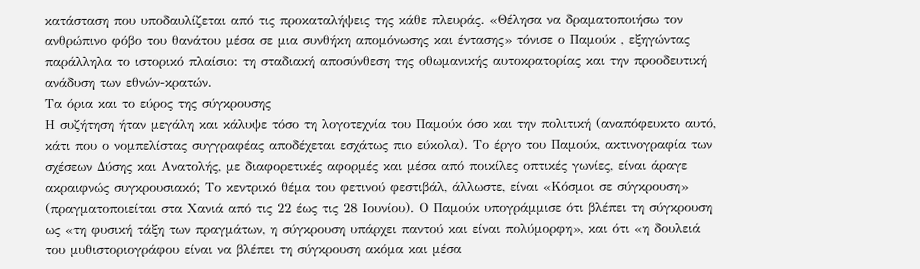κατάσταση που υποδαυλίζεται από τις προκαταλήψεις της κάθε πλευράς. «Θέλησα να δραματοποιήσω τον ανθρώπινο φόβο του θανάτου μέσα σε μια συνθήκη απομόνωσης και έντασης» τόνισε ο Παμούκ , εξηγώντας παράλληλα το ιστορικό πλαίσιο: τη σταδιακή αποσύνθεση της οθωμανικής αυτοκρατορίας και την προοδευτική ανάδυση των εθνών-κρατών.
Τα όρια και το εύρος της σύγκρουσης
Η συζήτηση ήταν μεγάλη και κάλυψε τόσο τη λογοτεχνία του Παμούκ όσο και την πολιτική (αναπόφευκτο αυτό, κάτι που ο νομπελίστας συγγραφέας αποδέχεται εσχάτως πιο εύκολα). Το έργο του Παμούκ, ακτινογραφία των σχέσεων Δύσης και Ανατολής, με διαφορετικές αφορμές και μέσα από ποικίλες οπτικές γωνίες, είναι άραγε ακραιφνώς συγκρουσιακό; Το κεντρικό θέμα του φετινού φεστιβάλ, άλλωστε, είναι «Κόσμοι σε σύγκρουση» (πραγματοποιείται στα Χανιά από τις 22 έως τις 28 Ιουνίου). Ο Παμούκ υπογράμμισε ότι βλέπει τη σύγκρουση ως «τη φυσική τάξη των πραγμάτων, η σύγκρουση υπάρχει παντού και είναι πολύμορφη», και ότι «η δουλειά του μυθιστοριογράφου είναι να βλέπει τη σύγκρουση ακόμα και μέσα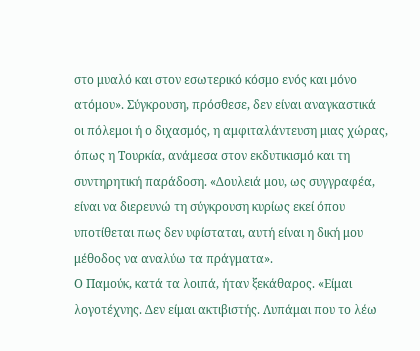στο μυαλό και στον εσωτερικό κόσμο ενός και μόνο ατόμου». Σύγκρουση, πρόσθεσε, δεν είναι αναγκαστικά οι πόλεμοι ή ο διχασμός, η αμφιταλάντευση μιας χώρας, όπως η Τουρκία, ανάμεσα στον εκδυτικισμό και τη συντηρητική παράδοση. «Δουλειά μου, ως συγγραφέα, είναι να διερευνώ τη σύγκρουση κυρίως εκεί όπου υποτίθεται πως δεν υφίσταται, αυτή είναι η δική μου μέθοδος να αναλύω τα πράγματα».
Ο Παμούκ, κατά τα λοιπά, ήταν ξεκάθαρος. «Είμαι λογοτέχνης. Δεν είμαι ακτιβιστής. Λυπάμαι που το λέω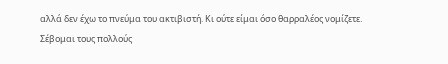αλλά δεν έχω το πνεύμα του ακτιβιστή. Κι ούτε είμαι όσο θαρραλέος νομίζετε. Σέβομαι τους πολλούς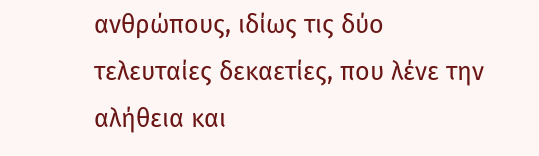ανθρώπους, ιδίως τις δύο τελευταίες δεκαετίες, που λένε την αλήθεια και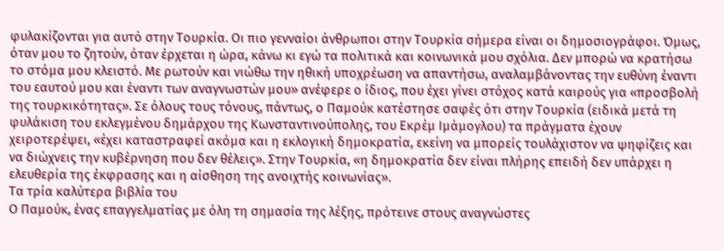φυλακίζονται για αυτό στην Τουρκία. Οι πιο γενναίοι άνθρωποι στην Τουρκία σήμερα είναι οι δημοσιογράφοι. Όμως, όταν μου το ζητούν, όταν έρχεται η ώρα, κάνω κι εγώ τα πολιτικά και κοινωνικά μου σχόλια. Δεν μπορώ να κρατήσω το στόμα μου κλειστό. Με ρωτούν και νιώθω την ηθική υποχρέωση να απαντήσω, αναλαμβάνοντας την ευθύνη έναντι του εαυτού μου και έναντι των αναγνωστών μου» ανέφερε ο ίδιος, που έχει γίνει στόχος κατά καιρούς για «προσβολή της τουρκικότητας». Σε όλους τους τόνους, πάντως, ο Παμούκ κατέστησε σαφές ότι στην Τουρκία (ειδικά μετά τη φυλάκιση του εκλεγμένου δημάρχου της Κωνσταντινούπολης, του Εκρέμ Ιμάμογλου) τα πράγματα έχουν χειροτερέψει, «έχει καταστραφεί ακόμα και η εκλογική δημοκρατία, εκείνη να μπορείς τουλάχιστον να ψηφίζεις και να διώχνεις την κυβέρνηση που δεν θέλεις». Στην Τουρκία, «η δημοκρατία δεν είναι πλήρης επειδή δεν υπάρχει η ελευθερία της έκφρασης και η αίσθηση της ανοιχτής κοινωνίας».
Τα τρία καλύτερα βιβλία του
Ο Παμούκ, ένας επαγγελματίας με όλη τη σημασία της λέξης, πρότεινε στους αναγνώστες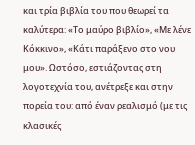και τρία βιβλία του που θεωρεί τα καλύτερα: «Το μαύρο βιβλίο», «Με λένε Κόκκινο», «Κάτι παράξενο στο νου μου». Ωστόσο, εστιάζοντας στη λογοτεχνία του, ανέτρεξε και στην πορεία του: από έναν ρεαλισμό (με τις κλασικές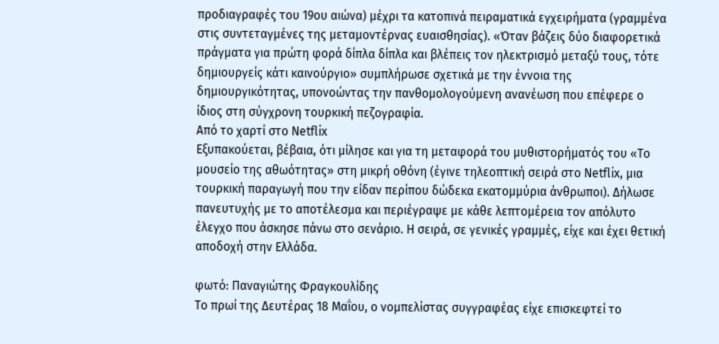προδιαγραφές του 19ου αιώνα) μέχρι τα κατοπινά πειραματικά εγχειρήματα (γραμμένα στις συντεταγμένες της μεταμοντέρνας ευαισθησίας). «Όταν βάζεις δύο διαφορετικά πράγματα για πρώτη φορά δίπλα δίπλα και βλέπεις τον ηλεκτρισμό μεταξύ τους, τότε δημιουργείς κάτι καινούργιο» συμπλήρωσε σχετικά με την έννοια της δημιουργικότητας, υπονοώντας την πανθομολογούμενη ανανέωση που επέφερε ο ίδιος στη σύγχρονη τουρκική πεζογραφία.
Από το χαρτί στο Netflix
Εξυπακούεται, βέβαια, ότι μίλησε και για τη μεταφορά του μυθιστορήματός του «Το μουσείο της αθωότητας» στη μικρή οθόνη (έγινε τηλεοπτική σειρά στο Netflix, μια τουρκική παραγωγή που την είδαν περίπου δώδεκα εκατομμύρια άνθρωποι). Δήλωσε πανευτυχής με το αποτέλεσμα και περιέγραψε με κάθε λεπτομέρεια τον απόλυτο έλεγχο που άσκησε πάνω στο σενάριο. Η σειρά, σε γενικές γραμμές, είχε και έχει θετική αποδοχή στην Ελλάδα.

φωτό: Παναγιώτης Φραγκουλίδης
Το πρωί της Δευτέρας 18 Μαΐου, ο νομπελίστας συγγραφέας είχε επισκεφτεί το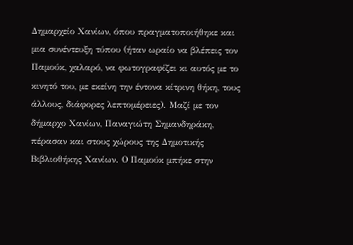Δημαρχείο Χανίων, όπου πραγματοποιήθηκε και μια συνέντευξη τύπου (ήταν ωραίο να βλέπεις τον Παμούκ, χαλαρό, να φωτογραφίζει κι αυτός με το κινητό του, με εκείνη την έντονα κίτρινη θήκη, τους άλλους, διάφορες λεπτομέρειες). Μαζί με τον δήμαρχο Χανίων, Παναγιώτη Σημανδηράκη, πέρασαν και στους χώρους της Δημοτικής Βιβλιοθήκης Χανίων. Ο Παμούκ μπήκε στην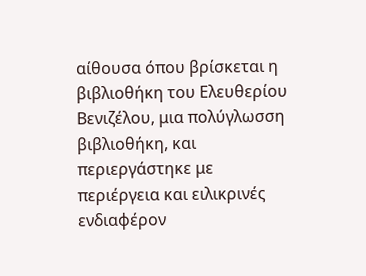αίθουσα όπου βρίσκεται η βιβλιοθήκη του Ελευθερίου Βενιζέλου, μια πολύγλωσση βιβλιοθήκη, και περιεργάστηκε με περιέργεια και ειλικρινές ενδιαφέρον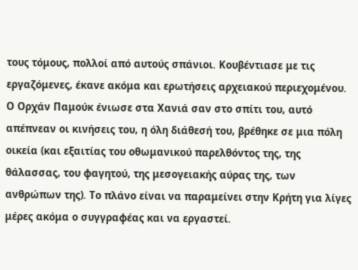τους τόμους, πολλοί από αυτούς σπάνιοι. Κουβέντιασε με τις εργαζόμενες, έκανε ακόμα και ερωτήσεις αρχειακού περιεχομένου.
Ο Ορχάν Παμούκ ένιωσε στα Χανιά σαν στο σπίτι του, αυτό απέπνεαν οι κινήσεις του, η όλη διάθεσή του, βρέθηκε σε μια πόλη οικεία (και εξαιτίας του οθωμανικού παρελθόντος της, της θάλασσας, του φαγητού, της μεσογειακής αύρας της, των ανθρώπων της). Το πλάνο είναι να παραμείνει στην Κρήτη για λίγες μέρες ακόμα ο συγγραφέας και να εργαστεί.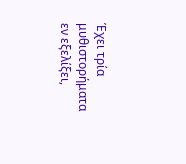Έχει τρία μυθιστορήματα εν εξελίξει,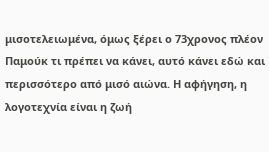μισοτελειωμένα, όμως ξέρει ο 73χρονος πλέον Παμούκ τι πρέπει να κάνει, αυτό κάνει εδώ και περισσότερο από μισό αιώνα. Η αφήγηση, η λογοτεχνία είναι η ζωή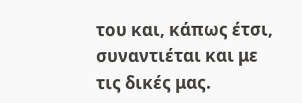του και, κάπως έτσι, συναντιέται και με τις δικές μας.